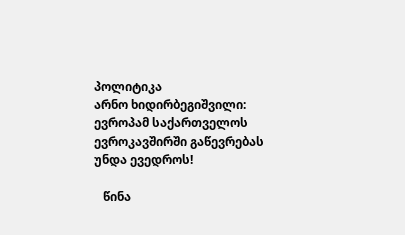პოლიტიკა
არნო ხიდირბეგიშვილი: ევროპამ საქართველოს ევროკავშირში გაწევრებას უნდა ევედროს!

   წინა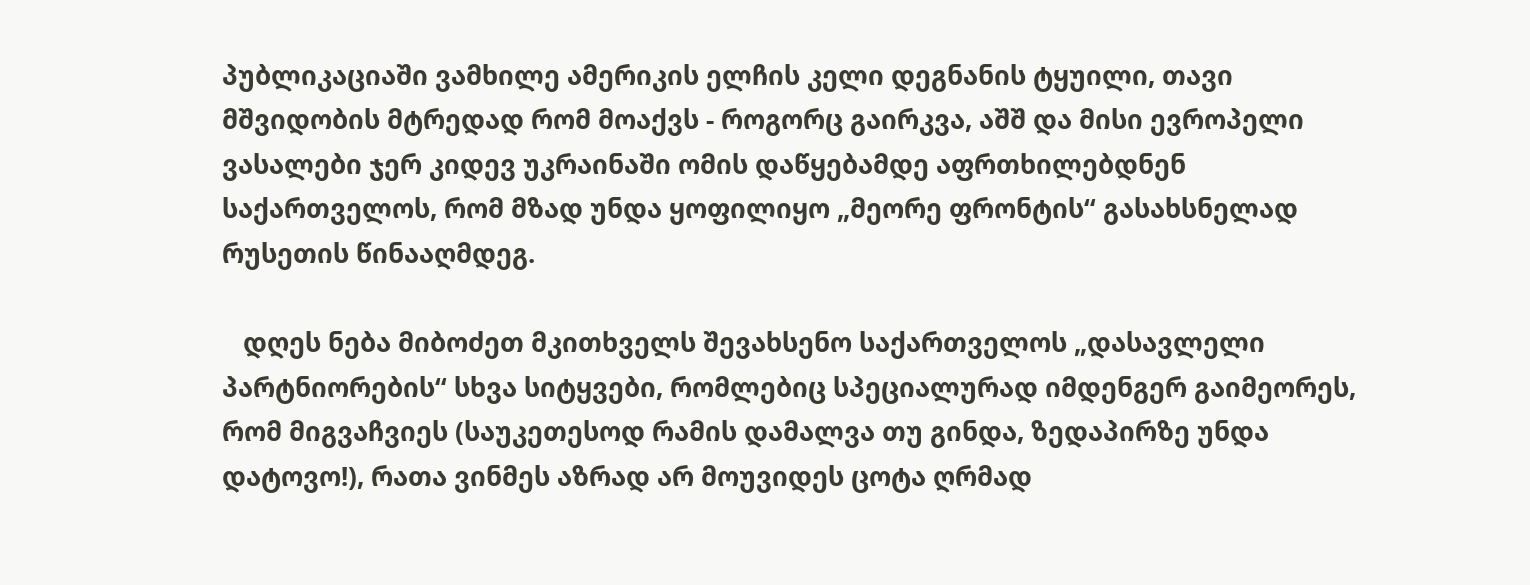პუბლიკაციაში ვამხილე ამერიკის ელჩის კელი დეგნანის ტყუილი, თავი მშვიდობის მტრედად რომ მოაქვს - როგორც გაირკვა, აშშ და მისი ევროპელი ვასალები ჯერ კიდევ უკრაინაში ომის დაწყებამდე აფრთხილებდნენ საქართველოს, რომ მზად უნდა ყოფილიყო „მეორე ფრონტის“ გასახსნელად რუსეთის წინააღმდეგ.

   დღეს ნება მიბოძეთ მკითხველს შევახსენო საქართველოს „დასავლელი პარტნიორების“ სხვა სიტყვები, რომლებიც სპეციალურად იმდენგერ გაიმეორეს, რომ მიგვაჩვიეს (საუკეთესოდ რამის დამალვა თუ გინდა, ზედაპირზე უნდა დატოვო!), რათა ვინმეს აზრად არ მოუვიდეს ცოტა ღრმად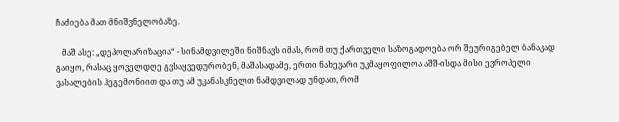ჩაძიება მათ მნიშვნელობაზე.

   მაშ ასე: „დეპოლარიზაცია“ - სინამდვილეში ნიშნავს იმას, რომ თუ ქართველი საზოგადოება ორ შეურიგებელ ბანაკად გაიყო, რასაც ყოველდღე გვსაყვედურობენ, მაშასადამე, ერთი ნახევარი უკმაყოფილოა აშშ-ისდა მისი ევროპელი ვასალების ჰეგემონიით და თუ ამ უკანასკნელთ ნამდვილად უნდათ, რომ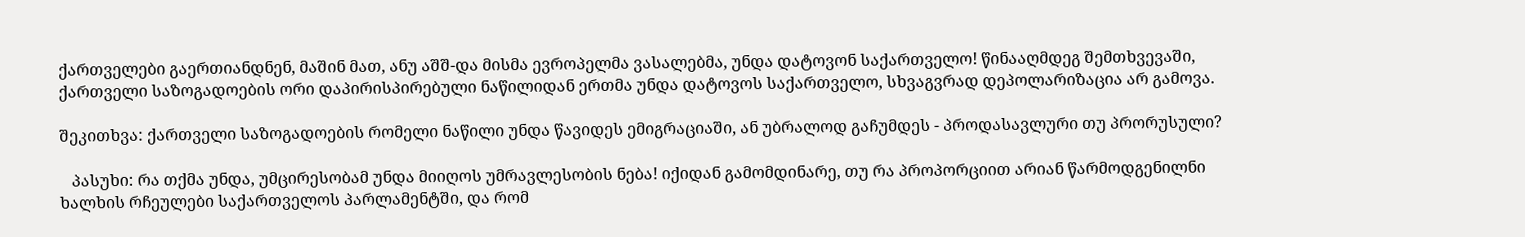ქართველები გაერთიანდნენ, მაშინ მათ, ანუ აშშ-და მისმა ევროპელმა ვასალებმა, უნდა დატოვონ საქართველო! წინააღმდეგ შემთხვევაში, ქართველი საზოგადოების ორი დაპირისპირებული ნაწილიდან ერთმა უნდა დატოვოს საქართველო, სხვაგვრად დეპოლარიზაცია არ გამოვა.

შეკითხვა: ქართველი საზოგადოების რომელი ნაწილი უნდა წავიდეს ემიგრაციაში, ან უბრალოდ გაჩუმდეს - პროდასავლური თუ პრორუსული?

   პასუხი: რა თქმა უნდა, უმცირესობამ უნდა მიიღოს უმრავლესობის ნება! იქიდან გამომდინარე, თუ რა პროპორციით არიან წარმოდგენილნი ხალხის რჩეულები საქართველოს პარლამენტში, და რომ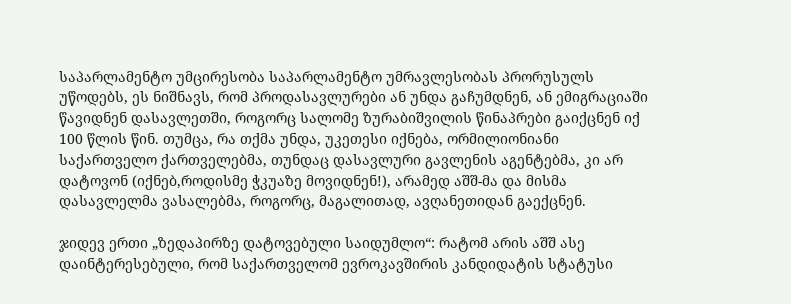საპარლამენტო უმცირესობა საპარლამენტო უმრავლესობას პრორუსულს უწოდებს, ეს ნიშნავს, რომ პროდასავლურები ან უნდა გაჩუმდნენ, ან ემიგრაციაში წავიდნენ დასავლეთში, როგორც სალომე ზურაბიშვილის წინაპრები გაიქცნენ იქ 100 წლის წინ. თუმცა, რა თქმა უნდა, უკეთესი იქნება, ორმილიონიანი საქართველო ქართველებმა, თუნდაც დასავლური გავლენის აგენტებმა, კი არ დატოვონ (იქნებ,როდისმე ჭკუაზე მოვიდნენ!), არამედ აშშ-მა და მისმა დასავლელმა ვასალებმა, როგორც, მაგალითად, ავღანეთიდან გაექცნენ.

ჯიდევ ერთი „ზედაპირზე დატოვებული საიდუმლო“: რატომ არის აშშ ასე დაინტერესებული, რომ საქართველომ ევროკავშირის კანდიდატის სტატუსი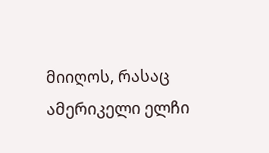მიიღოს, რასაც ამერიკელი ელჩი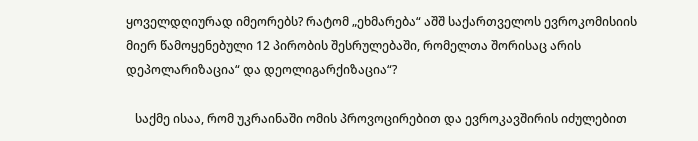ყოველდღიურად იმეორებს? რატომ „ეხმარება“ აშშ საქართველოს ევროკომისიის მიერ წამოყენებული 12 პირობის შესრულებაში, რომელთა შორისაც არის დეპოლარიზაცია“ და დეოლიგარქიზაცია“?

   საქმე ისაა, რომ უკრაინაში ომის პროვოცირებით და ევროკავშირის იძულებით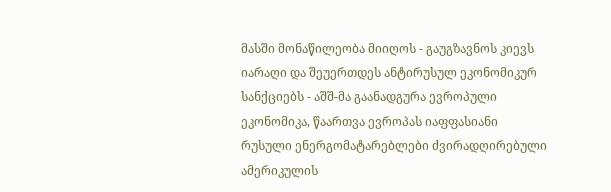მასში მონაწილეობა მიიღოს - გაუგზავნოს კიევს იარაღი და შეუერთდეს ანტირუსულ ეკონომიკურ სანქციებს - აშშ-მა გაანადგურა ევროპული ეკონომიკა, წაართვა ევროპას იაფფასიანი რუსული ენერგომატარებლები ძვირადღირებული ამერიკულის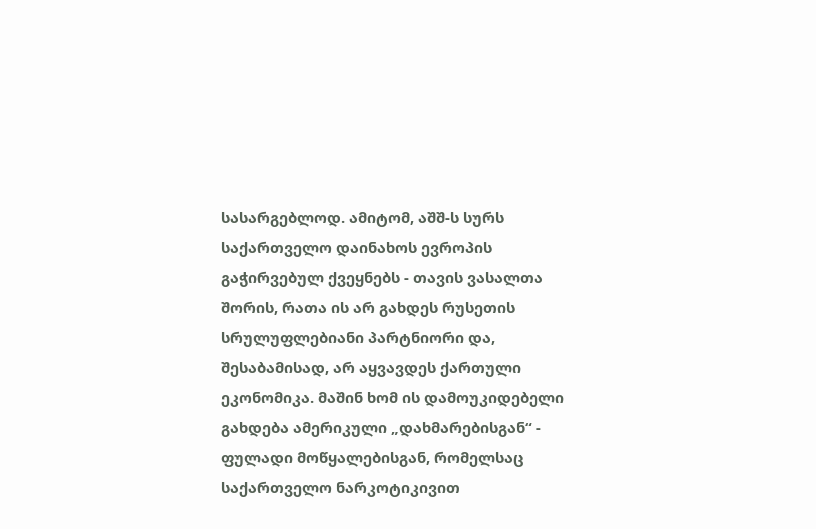სასარგებლოდ. ამიტომ, აშშ-ს სურს საქართველო დაინახოს ევროპის გაჭირვებულ ქვეყნებს - თავის ვასალთა შორის, რათა ის არ გახდეს რუსეთის სრულუფლებიანი პარტნიორი და, შესაბამისად, არ აყვავდეს ქართული ეკონომიკა. მაშინ ხომ ის დამოუკიდებელი გახდება ამერიკული „დახმარებისგან“ - ფულადი მოწყალებისგან, რომელსაც საქართველო ნარკოტიკივით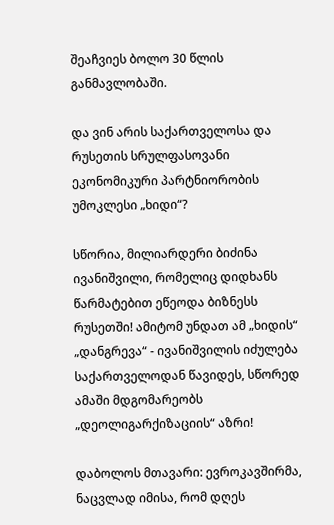შეაჩვიეს ბოლო 30 წლის განმავლობაში.

და ვინ არის საქართველოსა და რუსეთის სრულფასოვანი ეკონომიკური პარტნიორობის უმოკლესი „ხიდი“?

სწორია, მილიარდერი ბიძინა ივანიშვილი, რომელიც დიდხანს წარმატებით ეწეოდა ბიზნესს რუსეთში! ამიტომ უნდათ ამ „ხიდის“ „დანგრევა“ - ივანიშვილის იძულება საქართველოდან წავიდეს, სწორედ ამაში მდგომარეობს „დეოლიგარქიზაციის“ აზრი!

დაბოლოს მთავარი: ევროკავშირმა, ნაცვლად იმისა, რომ დღეს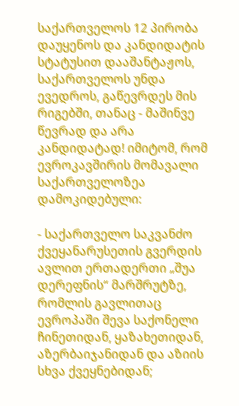საქართველოს 12 პირობა დაუყენოს და კანდიდატის სტატუსით დააშანტაჟოს, საქართველოს უნდა ევედროს, გაწევრდეს მის რიგებში, თანაც - მაშინვე წევრად და არა კანდიდატად! იმიტომ, რომ ევროკავშირის მომავალი საქართველოზეა დამოკიდებული:

- საქართველო საკვანძო ქვეყანარუსეთის გვერდის ავლით ერთადერთი „შუა დერეფნის“ მარშრუტზე, რომლის გავლითაც ევროპაში შევა საქონელი ჩინეთიდან, ყაზახეთიდან, აზერბაიჯანიდან და აზიის სხვა ქვეყნებიდან;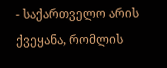- საქართველო არის ქვეყანა, რომლის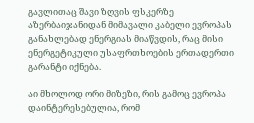გავლითაც შავი ზღვის ფსკერზე აზერბაიჯანიდან მიმავალი კაბელი ევროპას განახლებად ენერგიას მიაწვდის, რაც მისი ენერგეტიკული უსაფრთხოების ერთადერთი გარანტი იქნება.

აი მხოლოდ ორი მიზეზი, რის გამოც ევროპა დაინტერესებულია, რომ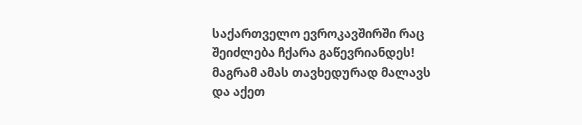საქართველო ევროკავშირში რაც შეიძლება ჩქარა გაწევრიანდეს! მაგრამ ამას თავხედურად მალავს და აქეთ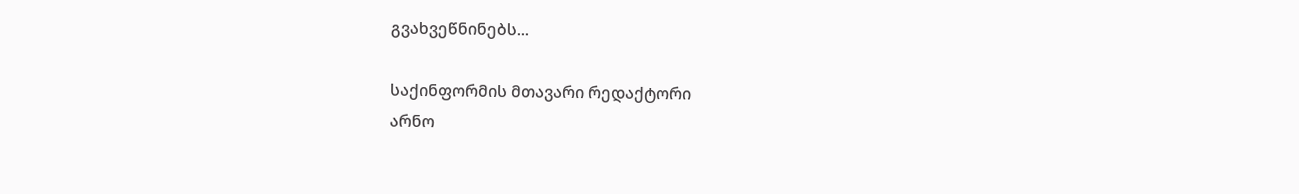გვახვეწნინებს...

საქინფორმის მთავარი რედაქტორი
არნო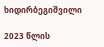ხიდირბეგიშვილი

2023 წლის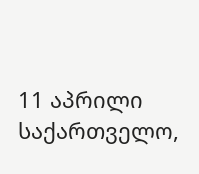11 აპრილი
საქართველო,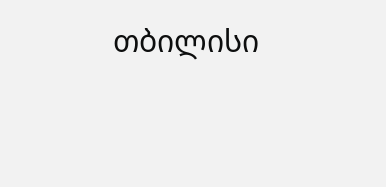თბილისი